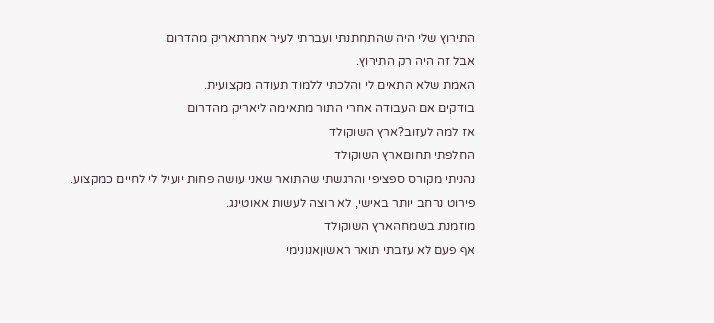התירוץ שלי היה שהתחתנתי ועברתי לעיר אחרתאריק מהדרום
אבל זה היה רק התירוץ.
האמת שלא התאים לי והלכתי ללמוד תעודה מקצועית.
בודקים אם העבודה אחרי התור מתאימה ליאריק מהדרום
אז למה לעזוב?ארץ השוקולד
החלפתי תחוםארץ השוקולד
נהניתי מקורס ספציפי והרגשתי שהתואר שאני עושה פחות יועיל לי לחיים כמקצוע.
פירוט נרחב יותר באישי, לא רוצה לעשות אאוטינג.
מוזמנת בשמחהארץ השוקולד
אף פעם לא עזבתי תואר ראשוןאנונימי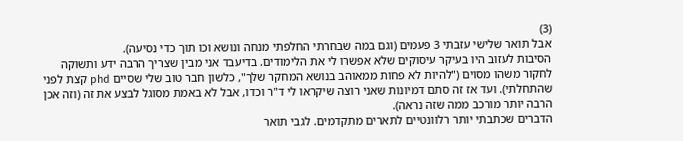(3)
אבל תואר שלישי עזבתי 3 פעמים (וגם במה שבחרתי החלפתי מנחה ונושא וכו תוך כדי נסיעה).
הסיבות לעזוב היו בעיקר עיסוקים שלא אפשרו לי את הלימודים. בדיעבד אני מבין שצריך הרבה ידע ותשוקה לחקור משהו מסוים ("להיות לא פחות ממאוהב בנושא המחקר שלך", כלשון חבר טוב שלי שסיים phd קצת לפני שהתחלתי). ועד אז זה סתם דמיונות שאני רוצה שיקראו לי ד"ר וכדו, אבל לא באמת מסוגל לבצע את זה (וזה אכן הרבה יותר מורכב ממה שזה נראה).
הדברים שכתבתי יותר רלוונטיים לתארים מתקדמים. לגבי תואר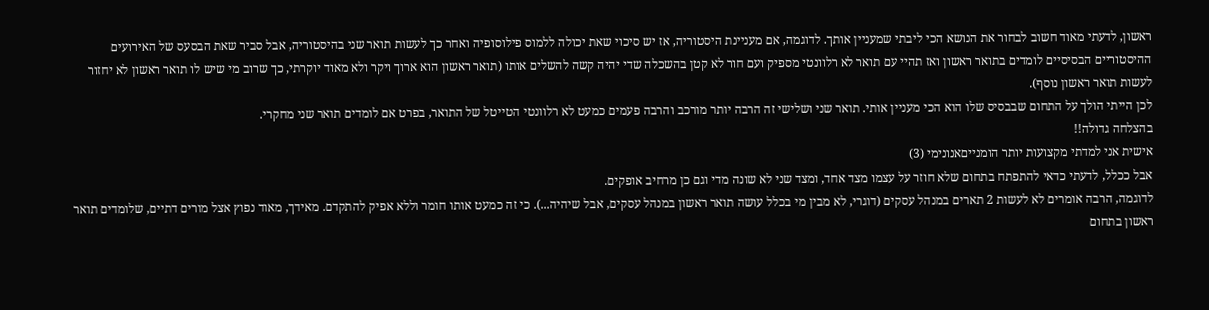ראשון, לדעתי מאוד חשוב לבחור את הנושא הכי ליבתי שמעניין אותך. לדוגמה, אם מעניינת היסטוריה, אז יש סיכוי שאת יכולה ללמוס פילוסופיה ואחר כך לעשות תואר שני בהיסטוריה, אבל סביר שאת הבסעס של האירועים ההיסטוריים הבסיסיים לומדים בתואר ראשון ואז תהיי עם תואר לא רלוונטי מספיק ועם חור לא קטן בהשכלה שדי יהיה קשה להשלים אותו (תואר ראשון הוא ארוך ויקר ולא מאוד יוקרתי, כך שרוב מי שיש לו תואר ראשון לא יחזור לעשות תואר ראשון נוסף).
לכן הייתי הולך על התחום שבבסיס שלו הוא הכי מעניין אותי. תואר שני ושלישי זה הרבה יותר מורכב והרבה פעמים כמעט לא רלוונטי הטייטל של התואר, בפרט אם לומדים תואר שני מחקרי.
בהצלחה גדולה!!
אישית אני למדתי מקצועות יותר הומנייםאנונימי (3)
אבל ככלל, לדעתי כדאי להתפתח בתחום שלא חוזר על עצמו מצד אחד, ומצד שני לא שונה מדי וגם כן מרחיב אופקים.
לדוגמה, הרבה אומרים לא לעשות 2 תארים במנהל עסקים (דוגרי, לא מבין מי בכלל עושה תואר ראשון במנהל עסקים, אבל שיהיה...). כי זה כמעט אותו חומר וללא אפיק להתקדם. מאידך, מאוד נפוץ אצל מורים דתיים, שלומדים תואר ראשון בתחום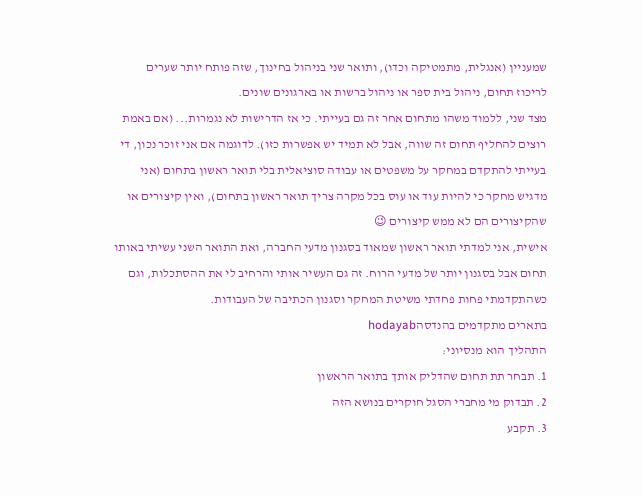שמעניין (אנגלית, מתמטיקה וכדו), ותואר שני בניהול בחינוך, שזה פותח יותר שערים לריכוז תחום, ניהול בית ספר או ניהול ברשות או בארגונים שונים.
מצד שני, ללמוד משהו מתחום אחר זה גם בעייתי. כי אז הדרישות לא נגמרות... (אם באמת רוצים להחליף תחום זה שווה, אבל לא תמיד יש אפשרות כזו). לדוגמה אם אני זוכר נכון, די בעייתי להתקדם במחקר על משפטים או עבודה סוציאלית בלי תואר ראשון בתחום (אני מדגיש מחקר כי להיות עוד או עוס בכל מקרה צריך תואר ראשון בתחום), ואין קיצורים או שהקיצורים הם לא ממש קיצורים 😉
אישית, אני למדתי תואר ראשון שמאוד בסגנון מדעי החברה, ואת התואר השני עשיתי באותו תחום אבל בסגנון יותר של מדעי הרוח. זה גם העשיר אותי והרחיב לי את ההסתכלות, וגם כשהתקדמתי פחות פחדתי משיטת המחקר וסגנון הכתיבה של העבודות.
בתארים מתקדמים בהנדסהhodayab
התהליך הוא מנסיוני:
1. תבחר תת תחום שהדליק אותך בתואר הראשון
2. תבדוק מי מחברי הסגל חוקרים בנושא הזה
3. תקבע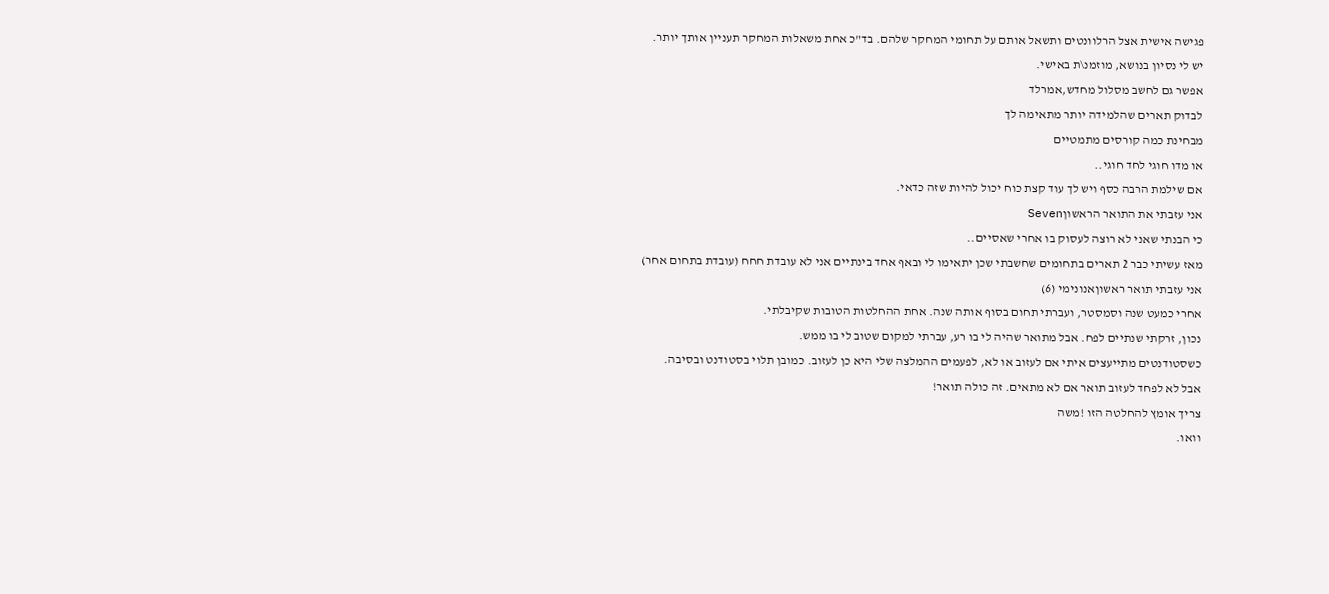פגישה אישית אצל הרלוונטים ותשאל אותם על תחומי המחקר שלהם. בד"כ אחת משאלות המחקר תעניין אותך יותר.
יש לי נסיון בנושא, מוזמנ\ת באישי.
אפשר גם לחשב מסלול מחדש,אמרלד
לבדוק תארים שהלמידה יותר מתאימה לך
מבחינת כמה קורסים מתמטיים
או מדו חוגי לחד חוגי..
אם שילמת הרבה כסף ויש לך עוד קצת כוח יכול להיות שזה כדאי.
אני עזבתי את התואר הראשוןSeven
כי הבנתי שאני לא רוצה לעסוק בו אחרי שאסיים..
מאז עשיתי כבר 2 תארים בתחומים שחשבתי שכן יתאימו לי ובאף אחד בינתיים אני לא עובדת חחח (עובדת בתחום אחר)
אני עזבתי תואר ראשוןאנונימי (6)
אחרי כמעט שנה וסמסטר, ועברתי תחום בסוף אותה שנה. אחת ההחלטות הטובות שקיבלתי.
נכון, זרקתי שנתיים לפח. אבל מתואר שהיה לי בו רע, עברתי למקום שטוב לי בו ממש.
כשסטודנטים מתייעצים איתי אם לעזוב או לא, לפעמים ההמלצה שלי היא כן לעזוב. כמובן תלוי בסטודנט ובסיבה.
אבל לא לפחד לעזוב תואר אם לא מתאים. זה כולה תואר!
צריך אומץ להחלטה הזו !משה
וואו.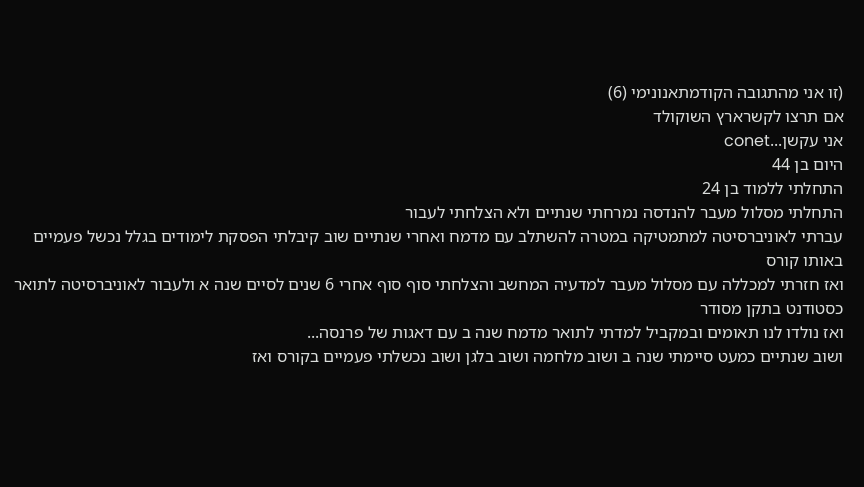(זו אני מהתגובה הקודמתאנונימי (6)
אם תרצו לקשרארץ השוקולד
אני עקשן...conet
היום בן 44
התחלתי ללמוד בן 24
התחלתי מסלול מעבר להנדסה נמרחתי שנתיים ולא הצלחתי לעבור
עברתי לאוניברסיטה למתמטיקה במטרה להשתלב עם מדמח ואחרי שנתיים שוב קיבלתי הפסקת לימודים בגלל נכשל פעמיים באותו קורס
ואז חזרתי למכללה עם מסלול מעבר למדעיה המחשב והצלחתי סוף סוף אחרי 6 שנים לסיים שנה א ולעבור לאוניברסיטה לתואר כסטודנט בתקן מסודר
ואז נולדו לנו תאומים ובמקביל למדתי לתואר מדמח שנה ב עם דאגות של פרנסה...
ושוב שנתיים כמעט סיימתי שנה ב ושוב מלחמה ושוב בלגן ושוב נכשלתי פעמיים בקורס ואז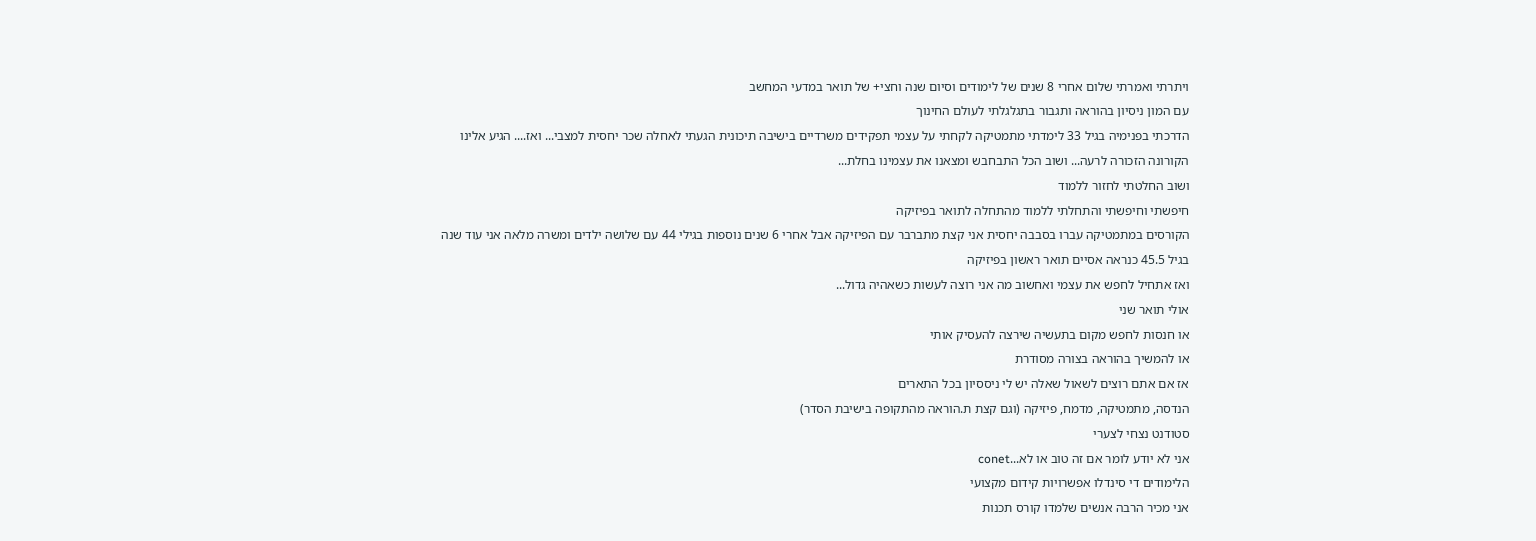ויתרתי ואמרתי שלום אחרי 8 שנים של לימודים וסיום שנה וחצי+ של תואר במדעי המחשב
עם המון ניסיון בהוראה ותגבור בתגלגלתי לעולם החינוך
הדרכתי בפנימיה בגיל 33 לימדתי מתמטיקה לקחתי על עצמי תפקידים משרדיים בישיבה תיכונית הגעתי לאחלה שכר יחסית למצבי... ואז.... הגיע אלינו הקורונה הזכורה לרעה... ושוב הכל התבחבש ומצאנו את עצמינו בחלת...
ושוב החלטתי לחזור ללמוד
חיפשתי וחיפשתי והתחלתי ללמוד מהתחלה לתואר בפיזיקה
הקורסים במתמטיקה עברו בסבבה יחסית אני קצת מתברבר עם הפיזיקה אבל אחרי 6 שנים נוספות בגילי 44 עם שלושה ילדים ומשרה מלאה אני עוד שנה בגיל 45.5 כנראה אסיים תואר ראשון בפיזיקה
ואז אתחיל לחפש את עצמי ואחשוב מה אני רוצה לעשות כשאהיה גדול...
אולי תואר שני
או חנסות לחפש מקום בתעשיה שירצה להעסיק אותי
או להמשיך בהוראה בצורה מסודרת
אז אם אתם רוצים לשאול שאלה יש לי ניססיון בכל התארים
הנדסה, מתמטיקה, מדמח, פיזיקה (וגם קצת ת.הוראה מהתקופה בישיבת הסדר)
סטודנט נצחי לצערי
אני לא יודע לומר אם זה טוב או לא...conet
הלימודים די סינדלו אפשרויות קידום מקצועי
אני מכיר הרבה אנשים שלמדו קורס תכנות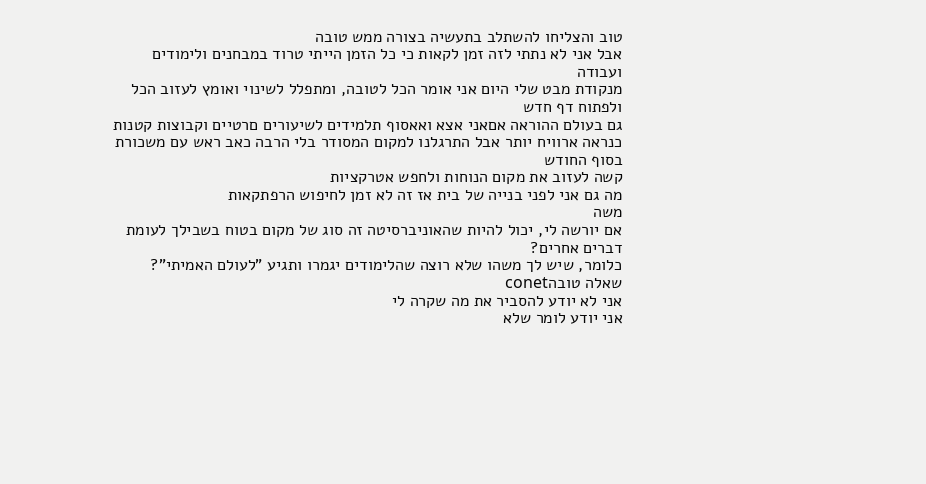טוב והצליחו להשתלב בתעשיה בצורה ממש טובה
אבל אני לא נתתי לזה זמן לקאות כי כל הזמן הייתי טרוד במבחנים ולימודים ועבודה
מנקודת מבט שלי היום אני אומר הכל לטובה, ומתפלל לשינוי ואומץ לעזוב הכל ולפתוח דף חדש
גם בעולם ההוראה אםאני אצא ואאסוף תלמידים לשיעורים םרטיים וקבוצות קטנות כנראה ארוויח יותר אבל התרגלנו למקום המסודר בלי הרבה כאב ראש עם משכורת בסוף החודש
קשה לעזוב את מקום הנוחות ולחפש אטרקציות
מה גם אני לפני בנייה של בית אז זה לא זמן לחיפוש הרפתקאות
משה
אם יורשה לי, יכול להיות שהאוניברסיטה זה סוג של מקום בטוח בשבילך לעומת דברים אחרים?
כלומר, שיש לך משהו שלא רוצה שהלימודים יגמרו ותגיע "לעולם האמיתי"?
שאלה טובהconet
אני לא יודע להסביר את מה שקרה לי
אני יודע לומר שלא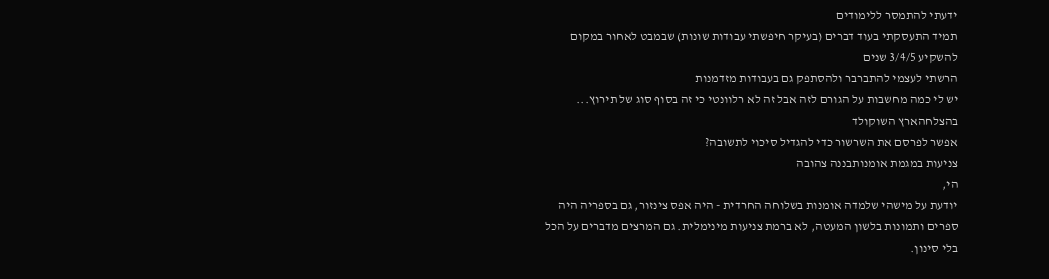ידעתי להתמסר ללימודים
תמיד התעסקתי בעוד דברים (בעיקר חיפשתי עבודות שונות) שבמבט לאחור במקום להשקיע 3/4/5 שנים
הרשתי לעצמי להתברבר ולהסתפק גם בעבודות מזדמנות
יש לי כמה מחשבות על הגורם לזה אבל זה לא רלוונטי כי זה בסוף סוג של תירוץ...
בהצלחהארץ השוקולד
אפשר לפרסם את השרשור כדי להגדיל סיכוי לתשובה?
צניעות במגמת אומנותבננה צהובה
הי,
יודעת על מישהי שלמדה אומנות בשלוחה החרדית - היה אפס צינזור, גם בספריה היה ספרים ותמונות בלשון המעטה, לא ברמת צניעות מינימלית. גם המרצים מדברים על הכל בלי סינון.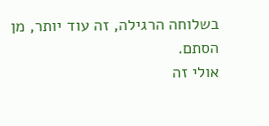בשלוחה הרגילה, זה עוד יותר, מן הסתם.
אולי זה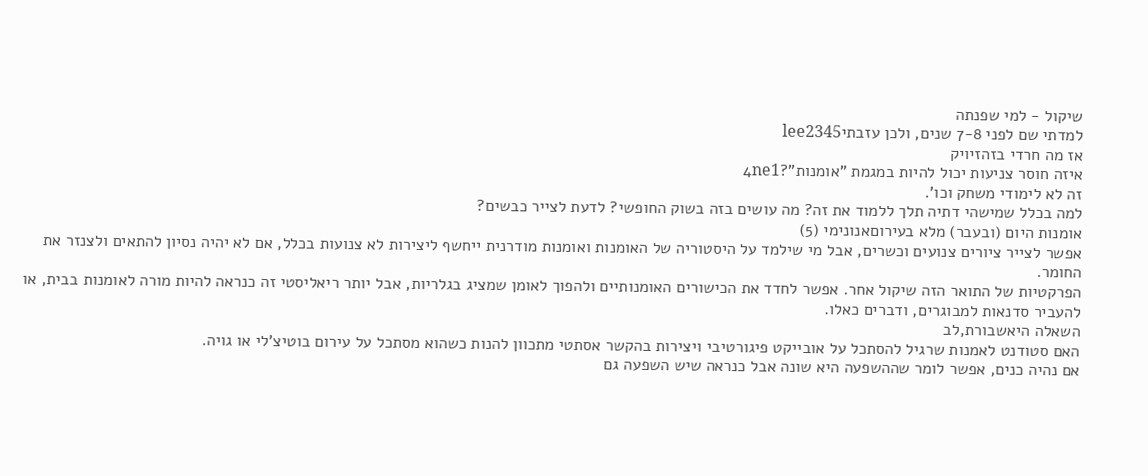שיקול - למי שפנתה
למדתי שם לפני 7-8 שנים, ולכן עזבתיlee2345
אז מה חרדי בזהזיויק
איזה חוסר צניעות יכול להיות במגמת "אומנות"?4ne1
זה לא לימודי משחק וכו'.
למה בכלל שמישהי דתיה תלך ללמוד את זה? מה עושים בזה בשוק החופשי? לדעת לצייר כבשים?
אומנות היום (ובעבר) מלא בעירוםאנונימי (5)
אפשר לצייר ציורים צנועים וכשרים, אבל מי שילמד על היסטוריה של האומנות ואומנות מודרנית ייחשף ליצירות לא צנועות בכלל, אם לא יהיה נסיון להתאים ולצנזר את החומר.
הפרקטיות של התואר הזה שיקול אחר. אפשר לחדד את הכישורים האומנותיים ולהפוך לאומן שמציג בגלריות, אבל יותר ריאליסטי זה כנראה להיות מורה לאומנות בבית, או להעביר סדנאות למבוגרים, ודברים כאלו.
השאלה היאשבורת,לב
האם סטודנט לאמנות שרגיל להסתכל על אובייקט פיגורטיבי ויצירות בהקשר אסתטי מתכוון להנות כשהוא מסתכל על עירום בוטיצ'לי או גויה.
אם נהיה כנים, אפשר לומר שההשפעה היא שונה אבל כנראה שיש השפעה גם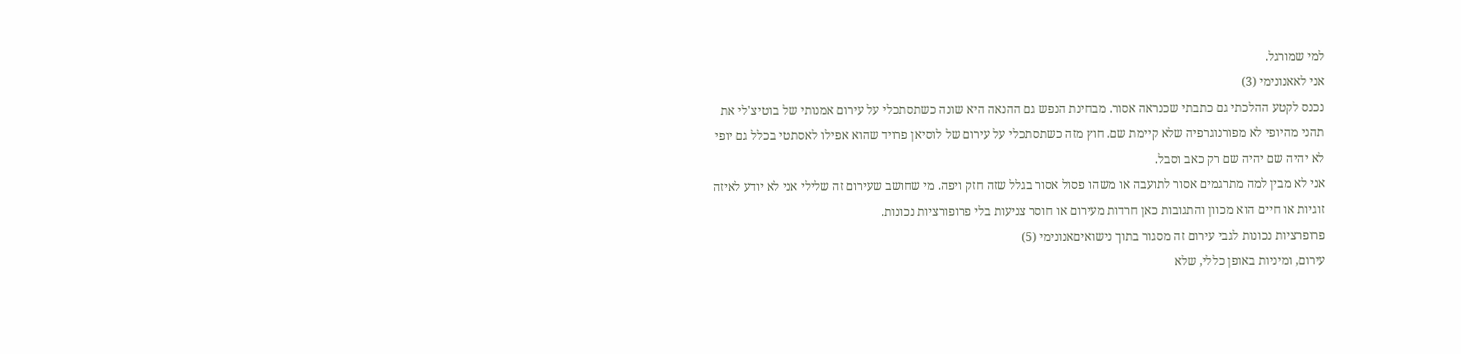למי שמורגל.
אני לאאנונימי (3)
נכנס לקטע ההלכתי גם כתבתי שכנראה אסור. מבחינת הנפש גם ההנאה היא שונה כשתסתכלי על עירום אמנותי של בוטיצ'לי את תהני מהיופי לא מפורנוגרפיה שלא קיימת שם. חוץ מזה כשתסתכלי על עירום של לוסיאן פרויד שהוא אפילו לאסתטי בכלל גם יופי לא יהיה שם יהיה שם רק כאב וסבל.
אני לא מבין למה מתרגמים אסור לתועבה או משהו פסול אסור בגלל שזה חזק ויפה. מי שחושב שעירום זה שלילי אני לא יודע לאיזה זוגיות או חיים הוא מכוון והתגובות כאן חרדות מעירום או חוסר צניעות בלי פרופורציות נכונות.
פרופרציות נכונות לגבי עירום זה מסגור בתוך נישואיםאנונימי (5)
עירום, ומיניות באופן כללי, שלא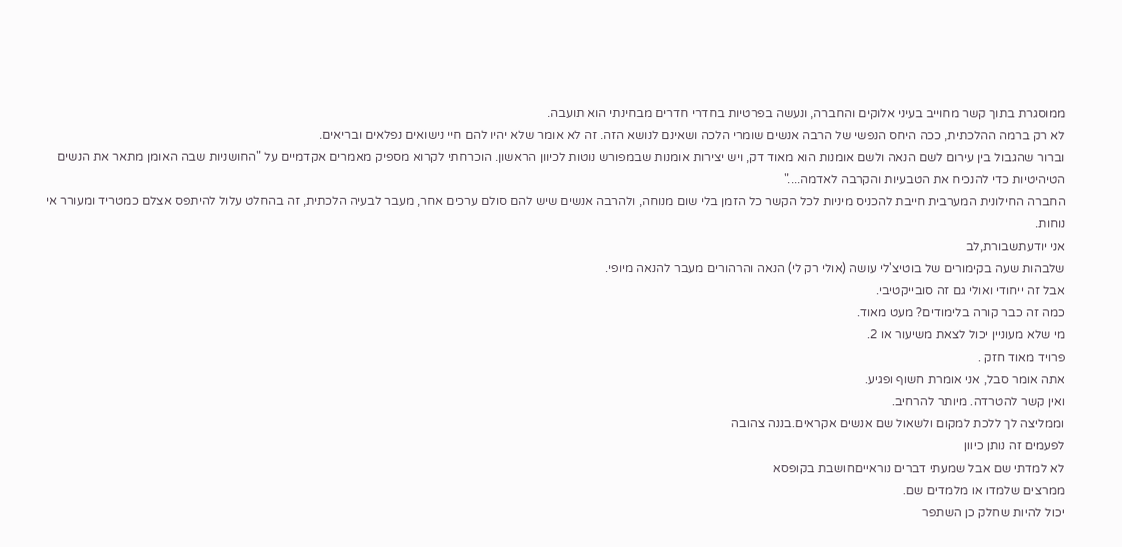ממוסגרת בתוך קשר מחוייב בעיני אלוקים והחברה, ונעשה בפרטיות בחדרי חדרים מבחינתי הוא תועבה.
לא רק ברמה ההלכתית, ככה היחס הנפשי של הרבה אנשים שומרי הלכה ושאינם לנושא הזה. זה לא אומר שלא יהיו להם חיי נישואים נפלאים ובריאים.
וברור שהגבול בין עירום לשם הנאה ולשם אומנות הוא מאוד דק, ויש יצירות אומנות שבמפורש נוטות לכיוון הראשון. הוכרחתי לקרוא מספיק מאמרים אקדמיים על "החושניות שבה האומן מתאר את הנשים הטיהיטיות כדי להנכיח את הטבעיות והקרבה לאדמה...."
החברה החילונית המערבית חייבת להכניס מיניות לכל הקשר כל הזמן בלי שום מנוחה, ולהרבה אנשים שיש להם סולם ערכים אחר, מעבר לבעיה הלכתית, זה בהחלט עלול להיתפס אצלם כמטריד ומעורר אי נוחות.
אני יודעתשבורת,לב
שלבהות שעה בקימורים של בוטיצ'לי עושה (אולי רק לי) הנאה והרהורים מעבר להנאה מיופי.
אבל זה ייחודי ואולי גם זה סובייקטיבי.
כמה זה כבר קורה בלימודים? מעט מאוד.
מי שלא מעוניין יכול לצאת משיעור או 2.
פרויד מאוד חזק .
אתה אומר סבל, אני אומרת חשוף ופגיע.
ואין קשר להטרדה. מיותר להרחיב.
וממליצה לך ללכת למקום ולשאול שם אנשים אקראים.בננה צהובה
לפעמים זה נותן כיוון
לא למדתי שם אבל שמעתי דברים נוראייםחושבת בקופסא
ממרצים שלמדו או מלמדים שם.
יכול להיות שחלק כן השתפר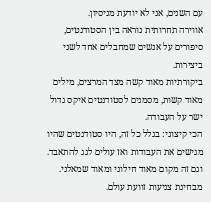עם השנים, אני לא יודעת מניסיון.
אווירה תחרותית נוראה בין הסטודנטים, סיפורים על אנשים שמחבלים אחד לשני ביצירות.
ביקורתיות מאוד קשה מצד המרצים, מילים מאוד קשות, מסמנים לסטודנטים איקס גדול ישר על העבודה.
הכי קיצוני: בגלל כל זה, היו סטודנטים שהיו מגישים את העבודות ואז עולים לגג להתאבד.
וגם זה מקום מאוד חילוני ומאוד שמאלני.
מבחינת צניעות זוועת עולם.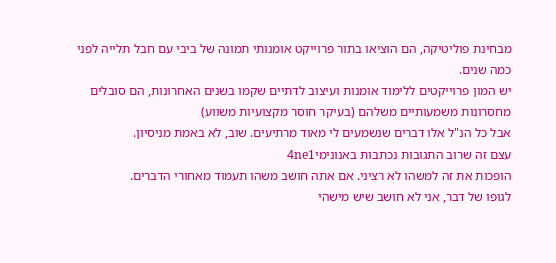מבחינת פוליטיקה, הם הוציאו בתור פרוייקט אומנותי תמונה של ביבי עם חבל תלייה לפני כמה שנים.
יש המון פרוייקטים ללימוד אומנות ועיצוב לדתיים שקמו בשנים האחרונות, הם סובלים מחסרונות משמעותיים משלהם (בעיקר חוסר מקצועיות משווע)
אבל כל הנ"ל אלו דברים שנשמעים לי מאוד מרתיעים. שוב, לא באמת מניסיון.
עצם זה שרוב התגובות נכתבות באנונימי4ne1
הופכות את זה למשהו לא רציני. אם אתה חושב משהו תעמוד מאחורי הדברים.
לגופו של דבר, אני לא חושב שיש מישהי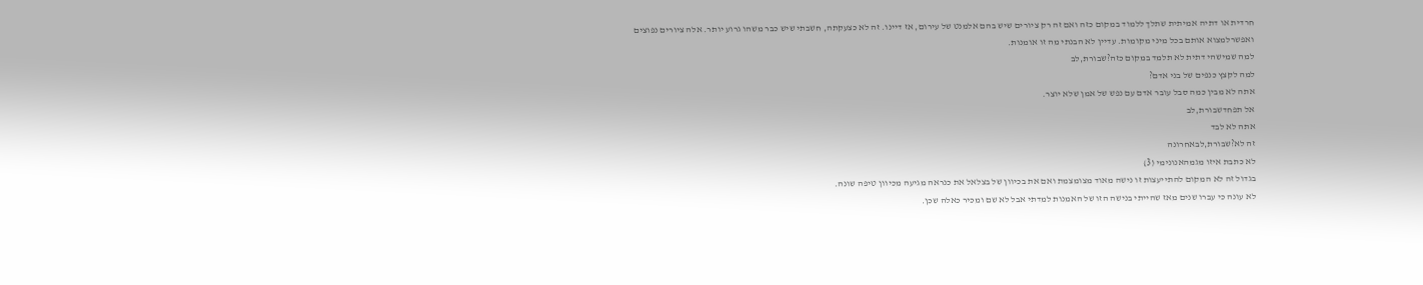חרדית או דתיה אמיתית שתלך ללמוד במקום כזה ואם זה רק ציורים שיש בהם אלמנט של עירום, אז דיינו. זה לא כצעקתה, חשבתי שיש כבר משהו גרוע יותר. אלה ציורים נפוצים ואפשרלמצוא אותם בכל מיני מקומות. עדיין לא הבנתי מה זו אומנות.
למה שמישהי דתית לא תלמד במקום כזה?שבורת,לב
למה לקצץ כנפים של בני אדם?
אתה לא מבין כמה סבל עובר אדם עם נפש של אמן שלא יוצר.
אל תפחדשבורת,לב
אתה לא לבד
זה לא?שבורת,לבאחרונה
לא כתבת איזו מגמהאנונימי (3)
בגדול זה לא המקום להתייעצות זו נישה מאוד מצומצמת ואם את בכיוון של בצלאל את כנראה מגיעה מכיוון טיפה שונה.
לא עונה כי עברו שנים מאז שהייתי בנישה הזו של האמנות למדתי אבל לא שם ומכיר כאלה שכן.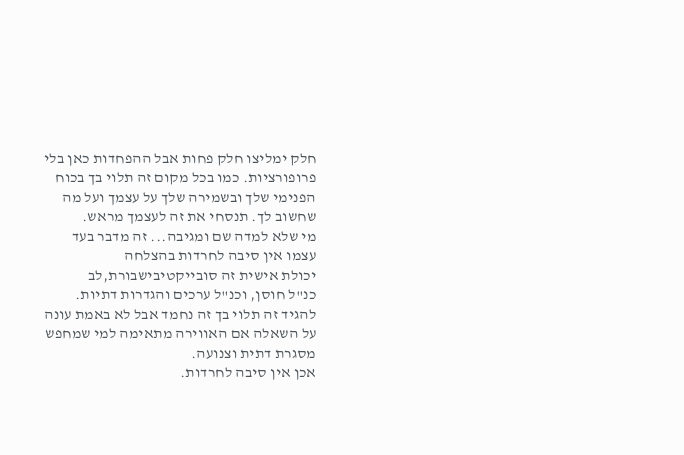חלק ימליצו חלק פחות אבל ההפחדות כאן בלי פרופורציות. כמו בכל מקום זה תלוי בך בכוח הפנימי שלך ובשמירה שלך על עצמך ועל מה שחשוב לך. תנסחי את זה לעצמך מראש.
מי שלא למדה שם ומגיבה... זה מדבר בעד עצמו אין סיבה לחרדות בהצלחה
יכולת אישית זה סובייקטיבישבורת,לב
כנ"ל חוסן, וכנ"ל ערכים והגדרות דתיות.
להגיד זה תלוי בך זה נחמד אבל לא באמת עונה על השאלה אם האווירה מתאימה למי שמחפש מסגרת דתית וצנועה.
אכן אין סיבה לחרדות.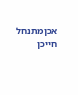אכןמתנחל חייכן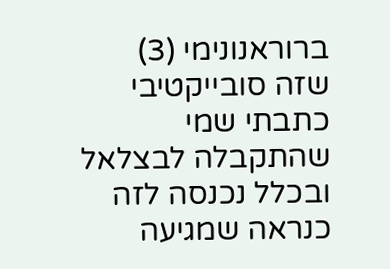ברוראנונימי (3)
שזה סובייקטיבי כתבתי שמי שהתקבלה לבצלאל ובכלל נכנסה לזה כנראה שמגיעה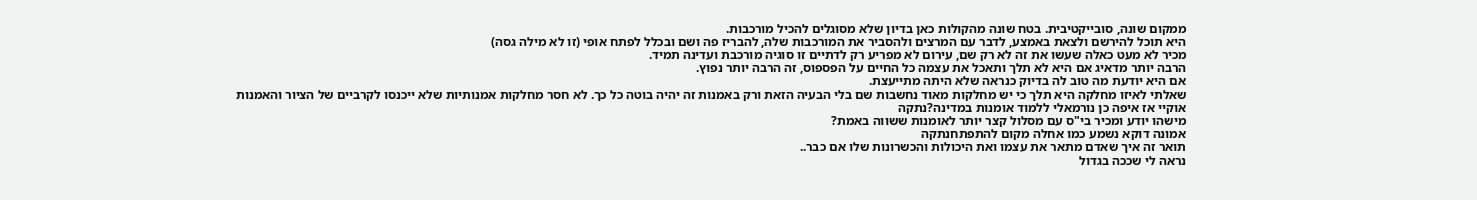ממקום שונה, סובייקטיבית. בטח שונה מהקולות כאן בדיון שלא מסוגלים להכיל מורכבות.
היא תוכל להירשם ולצאת באמצע, לדבר עם המרצים ולהסביר את המורכבות שלה, להבריז פה ושם ובכלל לפתח אופי (זו לא מילה גסה)
מכיר לא מעט כאלה שעשו את זה לא רק שם, עירום לא מפריע רק לדתיים זו סוגיה מורכבת ועדינה תמיד.
הרבה יותר מדאיג אם היא לא תלך ותאכל את עצמה כל החיים על הפספוס, זה הרבה יותר נפוץ.
אם היא יודעת מה טוב לה בדיוק כנראה שלא היתה מתייעצת.
שאלתי לאיזו מחלקה היא תלך כי יש מחלקות מאוד נחשבות שם בלי הבעיה הזאת ורק באמנות זה יהיה בוטה כל כך. לא חסר מחלקות אמנותיות שלא ייכנסו לקרביים של הציור והאמנות
אוקיי אז איפה כן נורמאלי ללמוד אומנות במדינה?נתקה
מישהו יודע ומכיר בי"ס עם מסלול קצר יותר לאומנות ששווה באמת?
אמונה דוקא נשמע כמו אחלה מקום להתפתחנתקה
תואר זה איך שאדם מתאר את עצמו ואת היכולות והכשרונות שלו אם כבר..
נראה לי שככה בגדול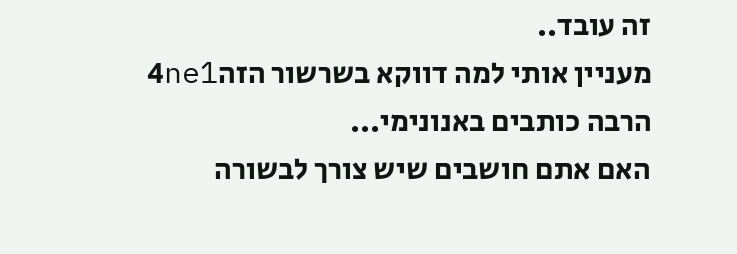זה עובד..
מעניין אותי למה דווקא בשרשור הזה4ne1
הרבה כותבים באנונימי...
האם אתם חושבים שיש צורך לבשורה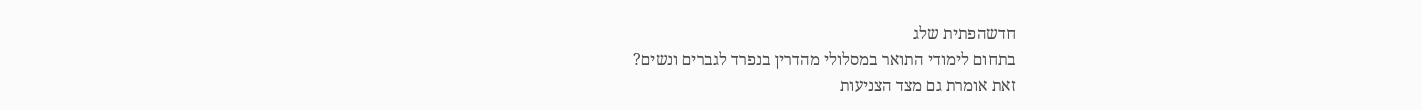חדשהפתית שלג
בתחום לימודי התואר במסלולי מהדרין בנפרד לגברים ונשים?
זאת אומרת גם מצד הצניעות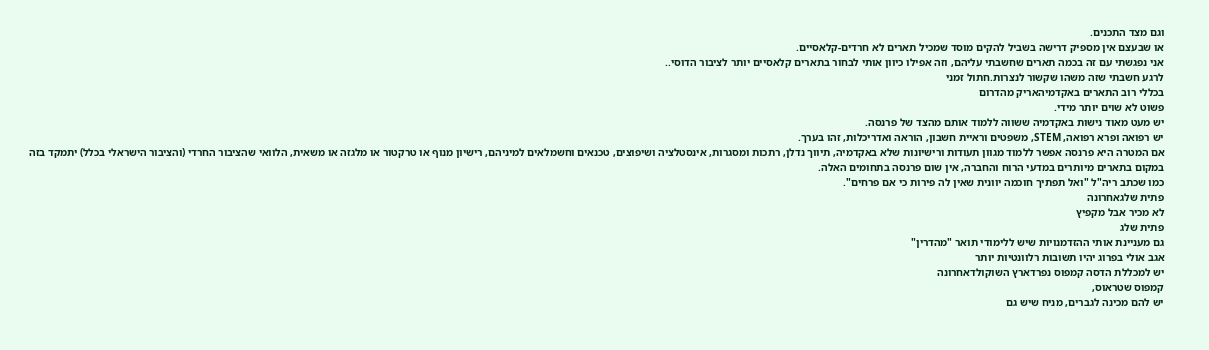וגם מצד התכנים.
או שבעצם אין מספיק דרישה בשביל להקים מוסד שמכיל תארים לא חרדים-קלאסיים.
אני נפגשתי עם זה בכמה תארים שחשבתי עליהם, וזה אפילו כיוון אותי לבחור בתארים קלאסיים יותר לציבור הדוסי..
לרגע חשבתי שזה משהו שקשור לנצרות.חתול זמני
בכללי רוב התארים באקדמיהאריק מהדרום
פשוט לא שוים יותר מידי.
יש מעט מאוד נישות באקדמיה ששווה ללמוד אותם מהצד של פרנסה.
יש רפואה ופרא רפואה, STEM, משפטים וראיית חשבון, הוראה ואדריכלות, זהו בערך.
אם המטרה היא פרנסה אפשר ללמוד מגוון תעודות ורישיונות שלא באקדמיה, תיווך נדלן, רתכות ומסגרות, אינסטלציה ושיפוצים, טכנאים וחשמלאים למיניהם, רישיון מנוף או טרקטור או מלגזה או משאית, הלוואי שהציבור החרדי (והציבור הישראלי בכלל) יתמקד בזה במקום בתארים מיותרים במדעי הרוח והחברה, אין שום פרנסה בתחומים האלה.
כמו שכתב ריה"ל "ואל תפתיך חוכמה יוונית שאין לה פירות כי אם פרחים".
פתית שלגאחרונה
לא מכיר אבל מקפיץ
פתית שלג
גם מעניינת אותי ההזדמנויות שיש ללימודי תואר "מהדרין"
אגב אולי בפרוג יהיו תשובות רלוונטיות יותר
יש למכללת הדסה קמפוס נפרדארץ השוקולדאחרונה
קמפוס שטראוס,
יש להם מכינה לגברים, מניח שיש גם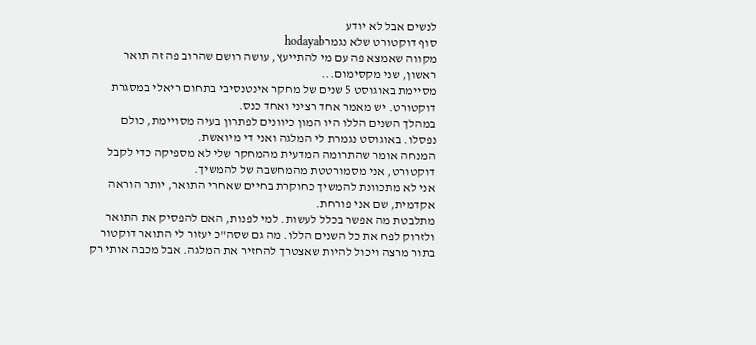לנשים אבל לא יודע
סוף דוקטורט שלא נגמרhodayab
מקווה שאמצא פה עם מי להתייעץ, עושה רושם שהרוב פה זה תואר ראשון, שני מקסימום...
מסיימת באוגוסט 5 שנים של מחקר אינטנסיבי בתחום ריאלי במסגרת דוקטורט. יש מאמר אחד רציני ואחד כנס.
במהלך השנים הללו היו המון כיוונים לפתרון בעיה מסויימת, כולם נפסלו. באוגוסט נגמרת לי המלגה ואני די מיואשת.
המנחה אומר שהתרומה המדעית מהמחקר שלי לא מספיקה כדי לקבל דוקטורט, אני מסמורטטת מהמחשבה של להמשיך.
אני לא מתכוונת להמשיך כחוקרת בחיים שאחרי התואר, יותר הוראה אקדמית, שם אני פורחת.
מתלבטת מה אפשר בכלל לעשות. למי לפנות, האם להפסיק את התואר ולזרוק לפח את כל השנים הללו. מה גם שסה"כ יעזור לי התואר דוקטור בתור מרצה ויכול להיות שאצטרך להחזיר את המלגה. אבל מכבה אותי רק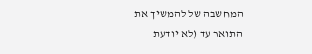המחשבה של להמשיך את התואר עד (לא יודעת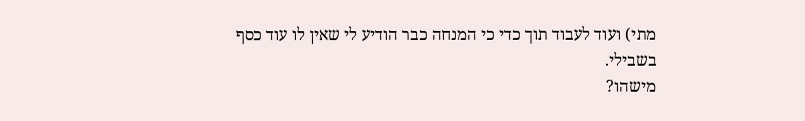מתי) ועוד לעבוד תוך כדי כי המנחה כבר הודיע לי שאין לו עוד כסף בשבילי.
מישהו?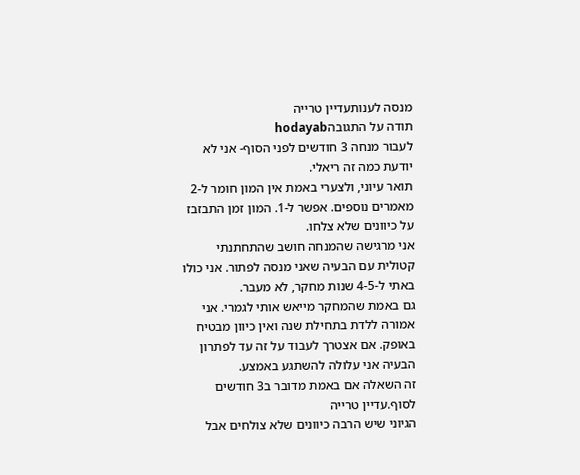מנסה לענותעדיין טרייה
תודה על התגובהhodayab
לעבור מנחה 3 חודשים לפני הסוף- אני לא יודעת כמה זה ריאלי.
תואר עיוני, ולצערי באמת אין המון חומר ל-2 מאמרים נוספים. אפשר ל-1. המון זמן התבזבז על כיוונים שלא צלחו.
אני מרגישה שהמנחה חושב שהתחתנתי קטולית עם הבעיה שאני מנסה לפתור. אני כולו באתי ל-4-5 שנות מחקר, לא מעבר.
גם באמת שהמחקר מייאש אותי לגמרי. אני אמורה ללדת בתחילת שנה ואין כיוון מבטיח באופק. אם אצטרך לעבוד על זה עד לפתרון הבעיה אני עלולה להשתגע באמצע.
זה השאלה אם באמת מדובר ב3 חודשים לסוף.עדיין טרייה
הגיוני שיש הרבה כיוונים שלא צולחים אבל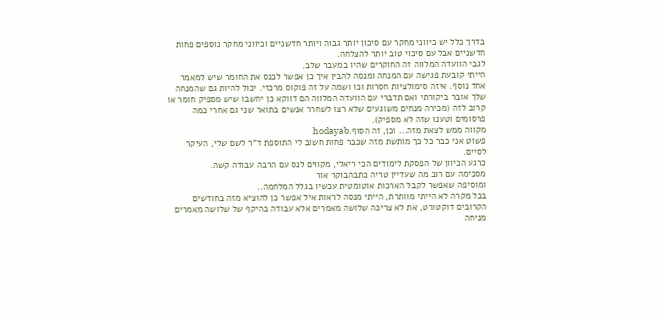בדרך כלל יש כיווני מחקר עם סיכון יותר גבוה ויותר חדשניים וכיווני מחקר נוספים פחות חדשניים אבל עם סיכוי טוב יותר להצלחה.
לגבי הוועדה המלווה זה החוקרים שהיו במעבר שלב.
הייתי קובעת פגישה עם המנחה ומנסה להבין איך כן אפשר לכנס את החומר שיש למאמר אחד נוסף. איזה סימולציות חסרות וכו ושמה על זה פוקוס מרכזי. יכול להיות גם שהמנחה שלך אובר ביקורתי ואם תדברי עם הוועדה המלווה הם דווקא כן יחשבו שיש מספיק חומר או קרוב לזה (מכירה מנחים משוגעים שלא רצו לשחרר אנשים בתואר שני גם אחרי כמה פרסומים וטענו שזה לא מספיק).
מקווה ממש לצאת מזה... וכן, זה הסוף.hodayab
פשוט אני כבר כל כך מותשת מזה שכבר פחות חשוב לי התוספת ד"ר לשם שלי, העיקר לסיים.
כרגע הכיוון של הפסקת לימודים הכי ריאלי, מקווים לנס עם הרבה עבודה קשה.
מסכימה עם רוב מה שעדיין טריה כתבהבוקר אור
ומוסיפה שאפשר לקבל הארכות אוטומטית עכשיו בגלל המלחמה..
בכל מקרה לא הייתי מוותרת, הייתי מנסה לראות איל אפשר כן להוציא מזה בחודשים הקרובים דוקטורט, את לא צריכה שלושה מאמרים אלא עבודה בהיקף של שלושה מאמרים
מניחה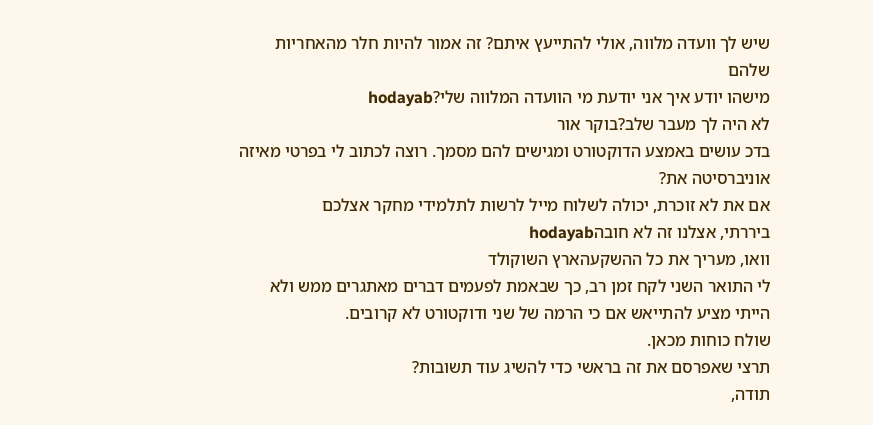שיש לך וועדה מלווה, אולי להתייעץ איתם? זה אמור להיות חלר מהאחריות שלהם
מישהו יודע איך אני יודעת מי הוועדה המלווה שלי?hodayab
לא היה לך מעבר שלב?בוקר אור
בדכ עושים באמצע הדוקטורט ומגישים להם מסמך. רוצה לכתוב לי בפרטי מאיזה אוניברסיטה את?
אם את לא זוכרת, יכולה לשלוח מייל לרשות לתלמידי מחקר אצלכם
ביררתי, אצלנו זה לא חובהhodayab
וואו, מעריך את כל ההשקעהארץ השוקולד
לי התואר השני לקח זמן רב, כך שבאמת לפעמים דברים מאתגרים ממש ולא הייתי מציע להתייאש אם כי הרמה של שני ודוקטורט לא קרובים.
שולח כוחות מכאן.
תרצי שאפרסם את זה בראשי כדי להשיג עוד תשובות?
תודה,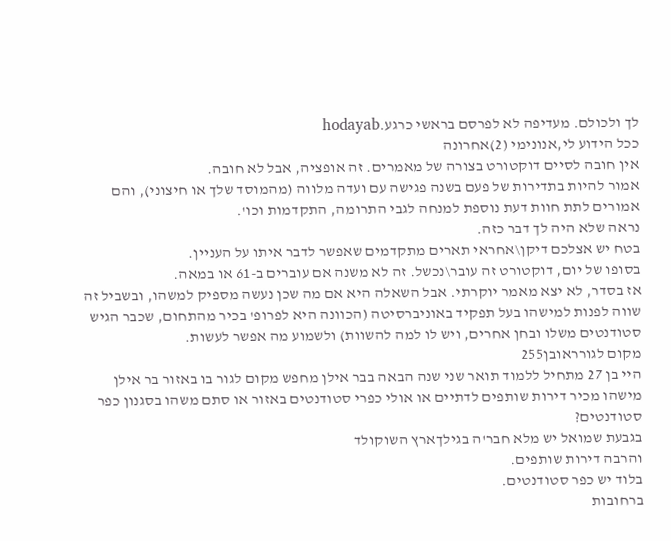לך ולכולם. מעדיפה לא לפרסם בראשי כרגע.hodayab
ככל הידוע לי,אנונימי (2)אחרונה
אין חובה לסיים דוקטורט בצורה של מאמרים. זה אופציה, אבל לא חובה.
אמור להיות בתדירות של פעם בשנה פגישה עם ועדה מלווה (מהמוסד שלך או חיצוני), והם אמורים לתת חוות דעת נוספת למנחה לגבי התרומה, התקדמות וכו'.
נראה שלא היה לך דבר כזה.
בטח יש אצלכם דיקן\אחראי תארים מתקדמים שאפשר לדבר איתו על העניין.
בסופו של יום, דוקטורט זה עובר\נכשל. זה לא משנה אם עוברים ב-61 או במאה.
אז בסדר, לא יצא מאמר יוקרתי. אבל השאלה היא אם מה שכן נעשה מספיק למשהו, ובשביל זה שווה לפנות למישהו בעל תפקיד באוניברסיטה (הכוונה היא לפרופ' בכיר מהתחום, שכבר הגיש סטודנטים משלו ובחן אחרים, ויש לו למה להשוות) ולשמוע מה אפשר לעשות.
מקום לגורראובן255
היי בן 27 מתחיל ללמוד תואר שני שנה הבאה בבר אילן מחפש מקום לגור בו באזור בר אילן מישהו מכיר דירות שותפים לדתיים או אולי כפרי סטודנטים באזור או סתם משהו בסגנון כפר סטודנטים?
בגבעת שמואל יש מלא חבר'ה בגילךארץ השוקולד
והרבה דירות שותפים.
בלוד יש כפר סטודנטים.
ברחובות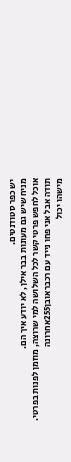יש כפר סטודנטים.
מניח שיש גם מעונות בבר אילן, לא יודע איך הם.
אוכל לחפש פרטי קשר לכל השלושה למי שרוצה, מוזמן לפנות בפרטי.
תודה אבל אני פחו נייד עם רכבראובן255אחרונה
מישהו יכול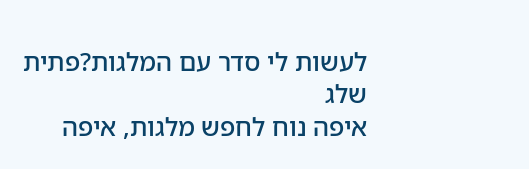לעשות לי סדר עם המלגות?פתית שלג
איפה נוח לחפש מלגות, איפה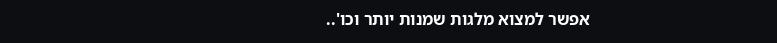אפשר למצוא מלגות שמנות יותר וכו'..